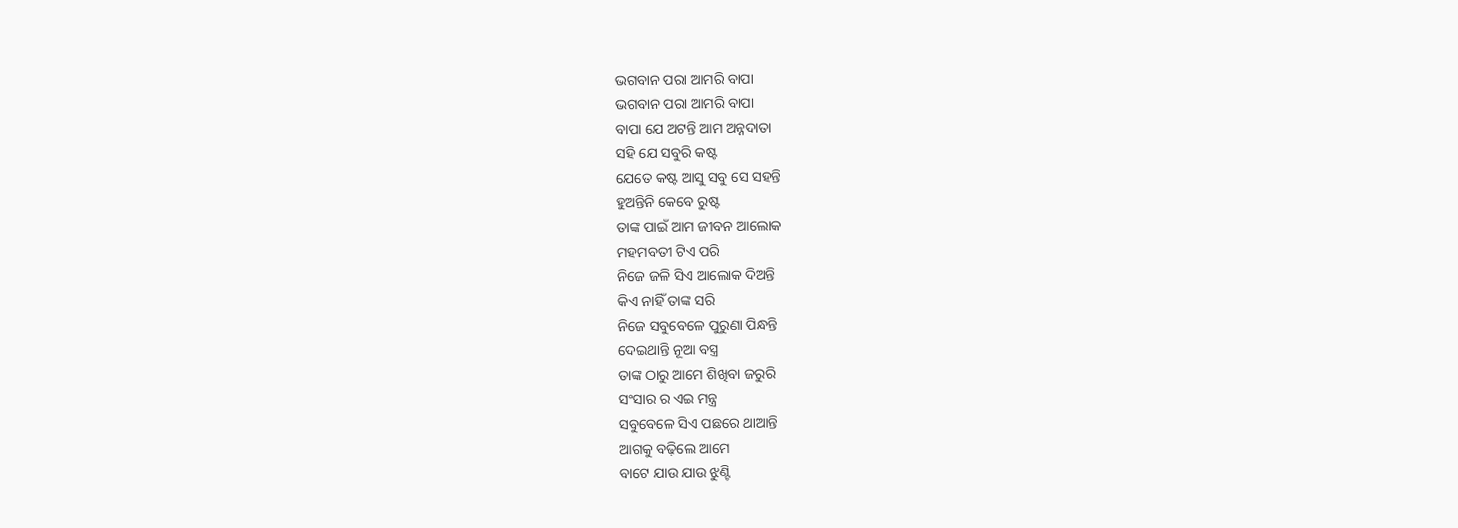ଭଗବାନ ପରା ଆମରି ବାପା
ଭଗବାନ ପରା ଆମରି ବାପା
ବାପା ଯେ ଅଟନ୍ତି ଆମ ଅନ୍ନଦାତା
ସହି ଯେ ସବୁରି କଷ୍ଟ
ଯେତେ କଷ୍ଟ ଆସୁ ସବୁ ସେ ସହନ୍ତି
ହୁଅନ୍ତିନି କେବେ ରୁଷ୍ଟ
ତାଙ୍କ ପାଇଁ ଆମ ଜୀବନ ଆଲୋକ
ମହମବତୀ ଟିଏ ପରି
ନିଜେ ଜଳି ସିଏ ଆଲୋକ ଦିଅନ୍ତି
କିଏ ନାହିଁ ତାଙ୍କ ସରି
ନିଜେ ସବୁବେଳେ ପୁରୁଣା ପିନ୍ଧନ୍ତି
ଦେଇଥାନ୍ତି ନୂଆ ବସ୍ତ୍ର
ତାଙ୍କ ଠାରୁ ଆମେ ଶିଖିବା ଜରୁରି
ସଂସାର ର ଏଇ ମନ୍ତ୍ର
ସବୁବେଳେ ସିଏ ପଛରେ ଥାଆନ୍ତି
ଆଗକୁ ବଢ଼ିଲେ ଆମେ
ବାଟେ ଯାଉ ଯାଉ ଝୁଣ୍ଟି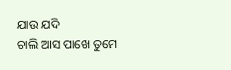ଯାଉ ଯଦି
ଚାଲି ଆସ ପାଖେ ତୁମେ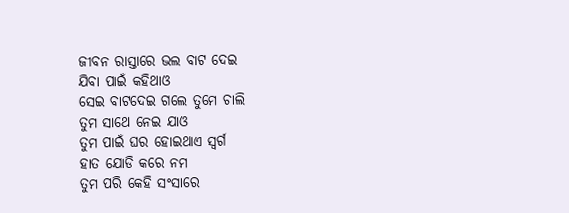ଜୀବନ ରାସ୍ତାରେ ଭଲ ବାଟ ଦେଇ
ଯିବା ପାଇଁ କହିଥାଓ
ସେଇ ବାଟଦେଇ ଗଲେ ତୁମେ ଚାଲି
ତୁମ ସାଥେ ନେଇ ଯାଓ
ତୁମ ପାଇଁ ଘର ହୋଇଥାଏ ସ୍ୱର୍ଗ
ହାତ ଯୋଡି କରେ ନମ
ତୁମ ପରି କେହି ସଂସାରେ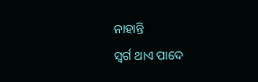ନାହାନ୍ତି
ସ୍ୱର୍ଗ ଥାଏ ପାଦେ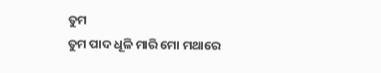ତୁମ
ତୁମ ପାଦ ଧୂଳି ମାରି ମୋ ମଥାରେ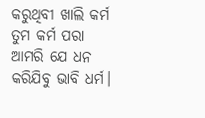କରୁଥିବୀ ଖାଲି କର୍ମ
ତୁମ କର୍ମ ପରା ଆମରି ଯେ ଧନ
କରିଯିବୁ ଭାବି ଧର୍ମ।